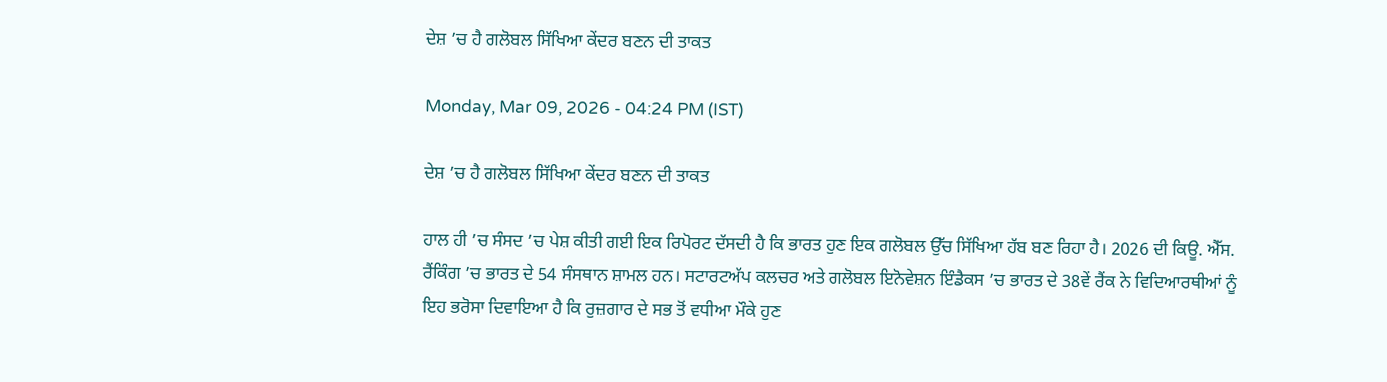ਦੇਸ਼ ’ਚ ਹੈ ਗਲੋਬਲ ਸਿੱਖਿਆ ਕੇਂਦਰ ਬਣਨ ਦੀ ਤਾਕਤ

Monday, Mar 09, 2026 - 04:24 PM (IST)

ਦੇਸ਼ ’ਚ ਹੈ ਗਲੋਬਲ ਸਿੱਖਿਆ ਕੇਂਦਰ ਬਣਨ ਦੀ ਤਾਕਤ

ਹਾਲ ਹੀ ’ਚ ਸੰਸਦ ’ਚ ਪੇਸ਼ ਕੀਤੀ ਗਈ ਇਕ ਰਿਪੋਰਟ ਦੱਸਦੀ ਹੈ ਕਿ ਭਾਰਤ ਹੁਣ ਇਕ ਗਲੋਬਲ ਉੱਚ ਸਿੱਖਿਆ ਹੱਬ ਬਣ ਰਿਹਾ ਹੈ। 2026 ਦੀ ਕਿਊ. ਐੱਸ. ਰੈਂਕਿੰਗ ’ਚ ਭਾਰਤ ਦੇ 54 ਸੰਸਥਾਨ ਸ਼ਾਮਲ ਹਨ। ਸਟਾਰਟਅੱਪ ਕਲਚਰ ਅਤੇ ਗਲੋਬਲ ਇਨੋਵੇਸ਼ਨ ਇੰਡੈਕਸ ’ਚ ਭਾਰਤ ਦੇ 38ਵੇਂ ਰੈਂਕ ਨੇ ਵਿਦਿਆਰਥੀਆਂ ਨੂੰ ਇਹ ਭਰੋਸਾ ਦਿਵਾਇਆ ਹੈ ਕਿ ਰੁਜ਼ਗਾਰ ਦੇ ਸਭ ਤੋਂ ਵਧੀਆ ਮੌਕੇ ਹੁਣ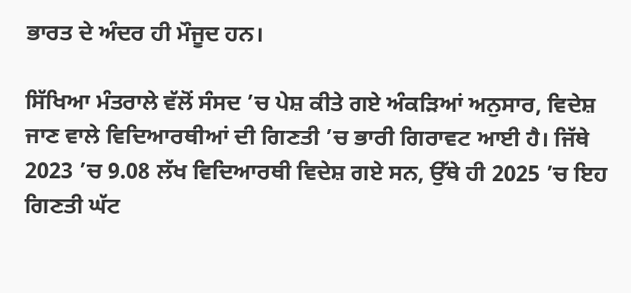ਭਾਰਤ ਦੇ ਅੰਦਰ ਹੀ ਮੌਜੂਦ ਹਨ।

ਸਿੱਖਿਆ ਮੰਤਰਾਲੇ ਵੱਲੋਂ ਸੰਸਦ ’ਚ ਪੇਸ਼ ਕੀਤੇ ਗਏ ਅੰਕੜਿਆਂ ਅਨੁਸਾਰ, ਵਿਦੇਸ਼ ਜਾਣ ਵਾਲੇ ਵਿਦਿਆਰਥੀਆਂ ਦੀ ਗਿਣਤੀ ’ਚ ਭਾਰੀ ਗਿਰਾਵਟ ਆਈ ਹੈ। ਜਿੱਥੇ 2023 ’ਚ 9.08 ਲੱਖ ਵਿਦਿਆਰਥੀ ਵਿਦੇਸ਼ ਗਏ ਸਨ, ਉੱਥੇ ਹੀ 2025 ’ਚ ਇਹ ਗਿਣਤੀ ਘੱਟ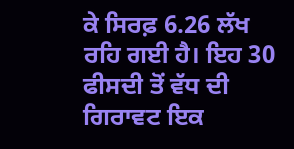ਕੇ ਸਿਰਫ਼ 6.26 ਲੱਖ ਰਹਿ ਗਈ ਹੈ। ਇਹ 30 ਫੀਸਦੀ ਤੋਂ ਵੱਧ ਦੀ ਗਿਰਾਵਟ ਇਕ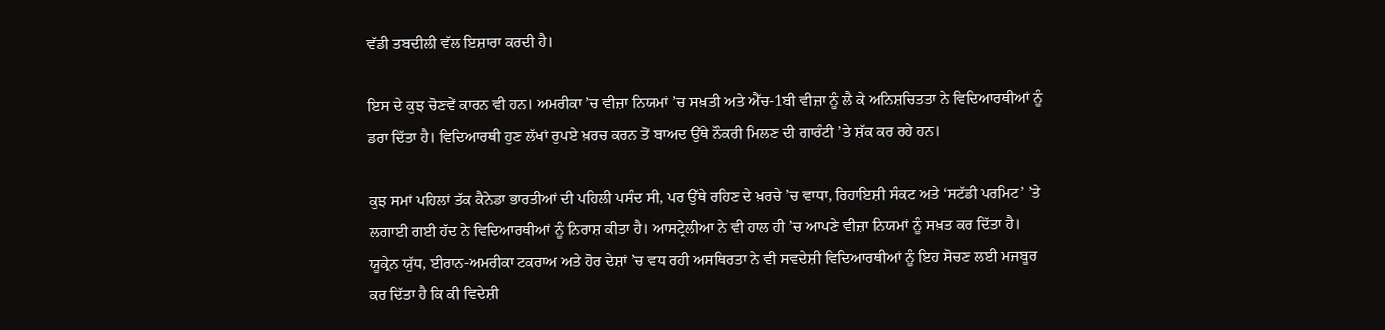ਵੱਡੀ ਤਬਦੀਲੀ ਵੱਲ ਇਸ਼ਾਰਾ ਕਰਦੀ ਹੈ।

ਇਸ ਦੇ ਕੁਝ ਚੋਣਵੇਂ ਕਾਰਨ ਵੀ ਹਨ। ਅਮਰੀਕਾ ’ਚ ਵੀਜ਼ਾ ਨਿਯਮਾਂ ’ਚ ਸਖ਼ਤੀ ਅਤੇ ਐੱਚ-1ਬੀ ਵੀਜ਼ਾ ਨੂੰ ਲੈ ਕੇ ਅਨਿਸ਼ਚਿਤਤਾ ਨੇ ਵਿਦਿਆਰਥੀਆਂ ਨੂੰ ਡਰਾ ਦਿੱਤਾ ਹੈ। ਵਿਦਿਆਰਥੀ ਹੁਣ ਲੱਖਾਂ ਰੁਪਏ ਖ਼ਰਚ ਕਰਨ ਤੋਂ ਬਾਅਦ ਉੱਥੇ ਨੌਕਰੀ ਮਿਲਣ ਦੀ ਗਾਰੰਟੀ ’ਤੇ ਸ਼ੱਕ ਕਰ ਰਹੇ ਹਨ।

ਕੁਝ ਸਮਾਂ ਪਹਿਲਾਂ ਤੱਕ ਕੈਨੇਡਾ ਭਾਰਤੀਆਂ ਦੀ ਪਹਿਲੀ ਪਸੰਦ ਸੀ, ਪਰ ਉੱਥੇ ਰਹਿਣ ਦੇ ਖ਼ਰਚੇ ’ਚ ਵਾਧਾ, ਰਿਹਾਇਸ਼ੀ ਸੰਕਟ ਅਤੇ ‘ਸਟੱਡੀ ਪਰਮਿਟ’ ’ਤੇ ਲਗਾਈ ਗਈ ਹੱਦ ਨੇ ਵਿਦਿਆਰਥੀਆਂ ਨੂੰ ਨਿਰਾਸ਼ ਕੀਤਾ ਹੈ। ਆਸਟ੍ਰੇਲੀਆ ਨੇ ਵੀ ਹਾਲ ਹੀ ’ਚ ਆਪਣੇ ਵੀਜ਼ਾ ਨਿਯਮਾਂ ਨੂੰ ਸਖ਼ਤ ਕਰ ਦਿੱਤਾ ਹੈ। ਯੂਕ੍ਰੇਨ ਯੁੱਧ, ਈਰਾਨ-ਅਮਰੀਕਾ ਟਕਰਾਅ ਅਤੇ ਹੋਰ ਦੇਸ਼ਾਂ ’ਚ ਵਧ ਰਹੀ ਅਸਥਿਰਤਾ ਨੇ ਵੀ ਸਵਦੇਸ਼ੀ ਵਿਦਿਆਰਥੀਆਂ ਨੂੰ ਇਹ ਸੋਚਣ ਲਈ ਮਜਬੂਰ ਕਰ ਦਿੱਤਾ ਹੈ ਕਿ ਕੀ ਵਿਦੇਸ਼ੀ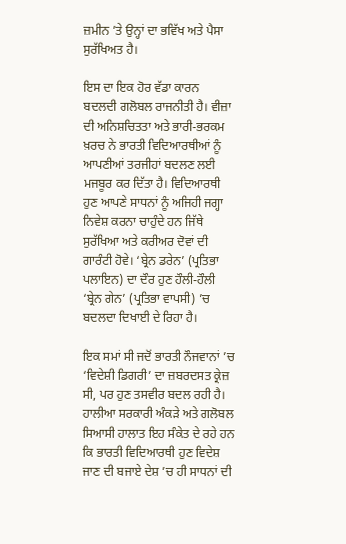ਜ਼ਮੀਨ ’ਤੇ ਉਨ੍ਹਾਂ ਦਾ ਭਵਿੱਖ ਅਤੇ ਪੈਸਾ ਸੁਰੱਖਿਅਤ ਹੈ।

ਇਸ ਦਾ ਇਕ ਹੋਰ ਵੱਡਾ ਕਾਰਨ ਬਦਲਦੀ ਗਲੋਬਲ ਰਾਜਨੀਤੀ ਹੈ। ਵੀਜ਼ਾ ਦੀ ਅਨਿਸ਼ਚਿਤਤਾ ਅਤੇ ਭਾਰੀ-ਭਰਕਮ ਖ਼ਰਚ ਨੇ ਭਾਰਤੀ ਵਿਦਿਆਰਥੀਆਂ ਨੂੰ ਆਪਣੀਆਂ ਤਰਜੀਹਾਂ ਬਦਲਣ ਲਈ ਮਜਬੂਰ ਕਰ ਦਿੱਤਾ ਹੈ। ਵਿਦਿਆਰਥੀ ਹੁਣ ਆਪਣੇ ਸਾਧਨਾਂ ਨੂੰ ਅਜਿਹੀ ਜਗ੍ਹਾ ਨਿਵੇਸ਼ ਕਰਨਾ ਚਾਹੁੰਦੇ ਹਨ ਜਿੱਥੇ ਸੁਰੱਖਿਆ ਅਤੇ ਕਰੀਅਰ ਦੋਵਾਂ ਦੀ ਗਾਰੰਟੀ ਹੋਵੇ। ‘ਬ੍ਰੇਨ ਡਰੇਨ’ (ਪ੍ਰਤਿਭਾ ਪਲਾਇਨ) ਦਾ ਦੌਰ ਹੁਣ ਹੌਲੀ-ਹੌਲੀ ‘ਬ੍ਰੇਨ ਗੇਨ’ (ਪ੍ਰਤਿਭਾ ਵਾਪਸੀ) ’ਚ ਬਦਲਦਾ ਦਿਖਾਈ ਦੇ ਰਿਹਾ ਹੈ।

ਇਕ ਸਮਾਂ ਸੀ ਜਦੋਂ ਭਾਰਤੀ ਨੌਜਵਾਨਾਂ ’ਚ ‘ਵਿਦੇਸ਼ੀ ਡਿਗਰੀ’ ਦਾ ਜ਼ਬਰਦਸਤ ਕ੍ਰੇਜ਼ ਸੀ, ਪਰ ਹੁਣ ਤਸਵੀਰ ਬਦਲ ਰਹੀ ਹੈ। ਹਾਲੀਆ ਸਰਕਾਰੀ ਅੰਕੜੇ ਅਤੇ ਗਲੋਬਲ ਸਿਆਸੀ ਹਾਲਾਤ ਇਹ ਸੰਕੇਤ ਦੇ ਰਹੇ ਹਨ ਕਿ ਭਾਰਤੀ ਵਿਦਿਆਰਥੀ ਹੁਣ ਵਿਦੇਸ਼ ਜਾਣ ਦੀ ਬਜਾਏ ਦੇਸ਼ ’ਚ ਹੀ ਸਾਧਨਾਂ ਦੀ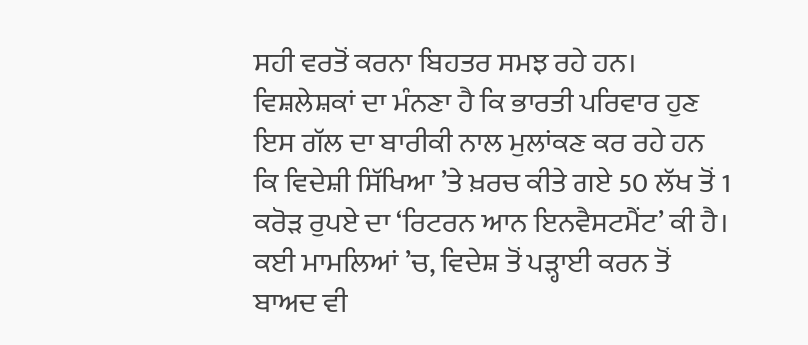ਸਹੀ ਵਰਤੋਂ ਕਰਨਾ ਬਿਹਤਰ ਸਮਝ ਰਹੇ ਹਨ। ਵਿਸ਼ਲੇਸ਼ਕਾਂ ਦਾ ਮੰਨਣਾ ਹੈ ਕਿ ਭਾਰਤੀ ਪਰਿਵਾਰ ਹੁਣ ਇਸ ਗੱਲ ਦਾ ਬਾਰੀਕੀ ਨਾਲ ਮੁਲਾਂਕਣ ਕਰ ਰਹੇ ਹਨ ਕਿ ਵਿਦੇਸ਼ੀ ਸਿੱਖਿਆ ’ਤੇ ਖ਼ਰਚ ਕੀਤੇ ਗਏ 50 ਲੱਖ ਤੋਂ 1 ਕਰੋੜ ਰੁਪਏ ਦਾ ‘ਰਿਟਰਨ ਆਨ ਇਨਵੈਸਟਮੈਂਟ’ ਕੀ ਹੈ। ਕਈ ਮਾਮਲਿਆਂ ’ਚ, ਵਿਦੇਸ਼ ਤੋਂ ਪੜ੍ਹਾਈ ਕਰਨ ਤੋਂ ਬਾਅਦ ਵੀ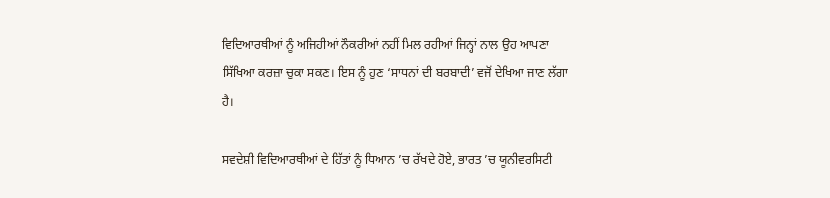ਵਿਦਿਆਰਥੀਆਂ ਨੂੰ ਅਜਿਹੀਆਂ ਨੌਕਰੀਆਂ ਨਹੀਂ ਮਿਲ ਰਹੀਆਂ ਜਿਨ੍ਹਾਂ ਨਾਲ ਉਹ ਆਪਣਾ ਸਿੱਖਿਆ ਕਰਜ਼ਾ ਚੁਕਾ ਸਕਣ। ਇਸ ਨੂੰ ਹੁਣ ‘ਸਾਧਨਾਂ ਦੀ ਬਰਬਾਦੀ’ ਵਜੋਂ ਦੇਖਿਆ ਜਾਣ ਲੱਗਾ ਹੈ।

ਸਵਦੇਸ਼ੀ ਵਿਦਿਆਰਥੀਆਂ ਦੇ ਹਿੱਤਾਂ ਨੂੰ ਧਿਆਨ ’ਚ ਰੱਖਦੇ ਹੋਏ, ਭਾਰਤ ’ਚ ਯੂਨੀਵਰਸਿਟੀ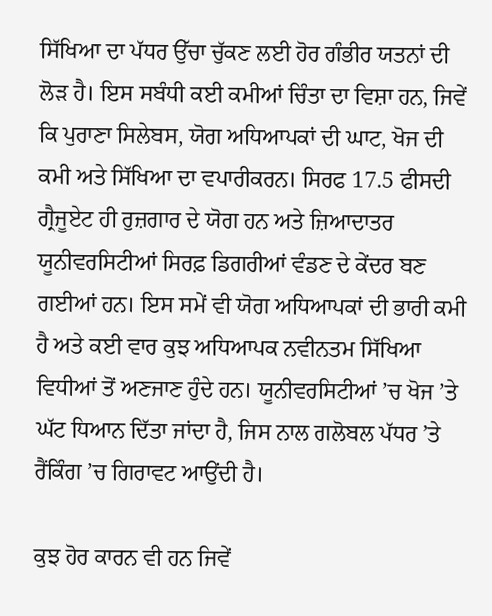ਸਿੱਖਿਆ ਦਾ ਪੱਧਰ ਉੱਚਾ ਚੁੱਕਣ ਲਈ ਹੋਰ ਗੰਭੀਰ ਯਤਨਾਂ ਦੀ ਲੋੜ ਹੈ। ਇਸ ਸਬੰਧੀ ਕਈ ਕਮੀਆਂ ਚਿੰਤਾ ਦਾ ਵਿਸ਼ਾ ਹਨ, ਜਿਵੇਂ ਕਿ ਪੁਰਾਣਾ ਸਿਲੇਬਸ, ਯੋਗ ਅਧਿਆਪਕਾਂ ਦੀ ਘਾਟ, ਖੋਜ ਦੀ ਕਮੀ ਅਤੇ ਸਿੱਖਿਆ ਦਾ ਵਪਾਰੀਕਰਨ। ਸਿਰਫ 17.5 ਫੀਸਦੀ ਗ੍ਰੈਜੂਏਟ ਹੀ ਰੁਜ਼ਗਾਰ ਦੇ ਯੋਗ ਹਨ ਅਤੇ ਜ਼ਿਆਦਾਤਰ ਯੂਨੀਵਰਸਿਟੀਆਂ ਸਿਰਫ਼ ਡਿਗਰੀਆਂ ਵੰਡਣ ਦੇ ਕੇਂਦਰ ਬਣ ਗਈਆਂ ਹਨ। ਇਸ ਸਮੇਂ ਵੀ ਯੋਗ ਅਧਿਆਪਕਾਂ ਦੀ ਭਾਰੀ ਕਮੀ ਹੈ ਅਤੇ ਕਈ ਵਾਰ ਕੁਝ ਅਧਿਆਪਕ ਨਵੀਨਤਮ ਸਿੱਖਿਆ ਵਿਧੀਆਂ ਤੋਂ ਅਣਜਾਣ ਹੁੰਦੇ ਹਨ। ਯੂਨੀਵਰਸਿਟੀਆਂ ’ਚ ਖੋਜ ’ਤੇ ਘੱਟ ਧਿਆਨ ਦਿੱਤਾ ਜਾਂਦਾ ਹੈ, ਜਿਸ ਨਾਲ ਗਲੋਬਲ ਪੱਧਰ ’ਤੇ ਰੈਂਕਿੰਗ ’ਚ ਗਿਰਾਵਟ ਆਉਂਦੀ ਹੈ।

ਕੁਝ ਹੋਰ ਕਾਰਨ ਵੀ ਹਨ ਜਿਵੇਂ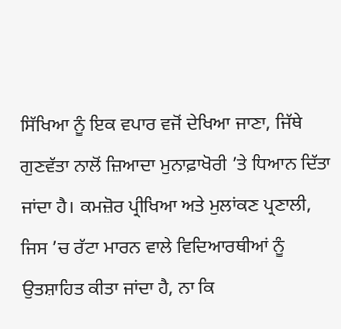ਸਿੱਖਿਆ ਨੂੰ ਇਕ ਵਪਾਰ ਵਜੋਂ ਦੇਖਿਆ ਜਾਣਾ, ਜਿੱਥੇ ਗੁਣਵੱਤਾ ਨਾਲੋਂ ਜ਼ਿਆਦਾ ਮੁਨਾਫ਼ਾਖੋਰੀ ’ਤੇ ਧਿਆਨ ਦਿੱਤਾ ਜਾਂਦਾ ਹੈ। ਕਮਜ਼ੋਰ ਪ੍ਰੀਖਿਆ ਅਤੇ ਮੁਲਾਂਕਣ ਪ੍ਰਣਾਲੀ, ਜਿਸ ’ਚ ਰੱਟਾ ਮਾਰਨ ਵਾਲੇ ਵਿਦਿਆਰਥੀਆਂ ਨੂੰ ਉਤਸ਼ਾਹਿਤ ਕੀਤਾ ਜਾਂਦਾ ਹੈ, ਨਾ ਕਿ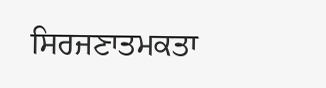ਸਿਰਜਣਾਤਮਕਤਾ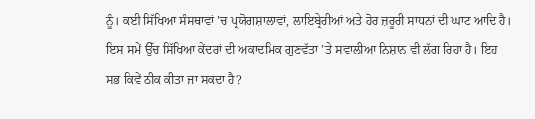ਨੂੰ। ਕਈ ਸਿੱਖਿਆ ਸੰਸਥਾਵਾਂ ’ਚ ਪ੍ਰਯੋਗਸ਼ਾਲਾਵਾਂ, ਲਾਇਬ੍ਰੇਰੀਆਂ ਅਤੇ ਹੋਰ ਜ਼ਰੂਰੀ ਸਾਧਨਾਂ ਦੀ ਘਾਟ ਆਦਿ ਹੈ। ਇਸ ਸਮੇਂ ਉੱਚ ਸਿੱਖਿਆ ਕੇਂਦਰਾਂ ਦੀ ਅਕਾਦਮਿਕ ਗੁਣਵੱਤਾ ’ਤੇ ਸਵਾਲੀਆ ਨਿਸ਼ਾਨ ਵੀ ਲੱਗ ਰਿਹਾ ਹੈ। ਇਹ ਸਭ ਕਿਵੇਂ ਠੀਕ ਕੀਤਾ ਜਾ ਸਕਦਾ ਹੈ?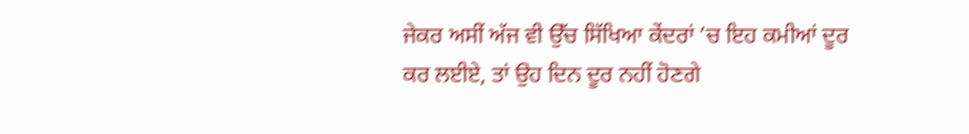ਜੇਕਰ ਅਸੀਂ ਅੱਜ ਵੀ ਉੱਚ ਸਿੱਖਿਆ ਕੇਂਦਰਾਂ ’ਚ ਇਹ ਕਮੀਆਂ ਦੂਰ ਕਰ ਲਈਏ, ਤਾਂ ਉਹ ਦਿਨ ਦੂਰ ਨਹੀਂ ਹੋਣਗੇ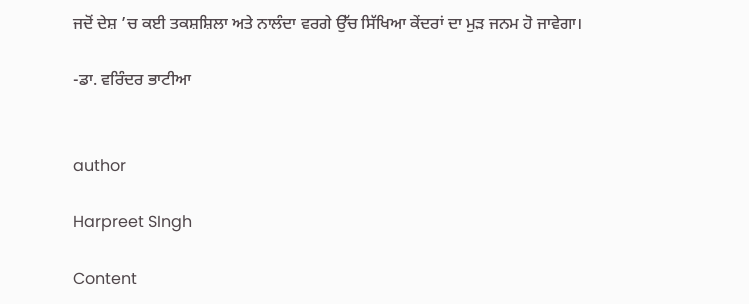ਜਦੋਂ ਦੇਸ਼ ’ਚ ਕਈ ਤਕਸ਼ਸ਼ਿਲਾ ਅਤੇ ਨਾਲੰਦਾ ਵਰਗੇ ਉੱਚ ਸਿੱਖਿਆ ਕੇਂਦਰਾਂ ਦਾ ਮੁੜ ਜਨਮ ਹੋ ਜਾਵੇਗਾ।

-ਡਾ. ਵਰਿੰਦਰ ਭਾਟੀਆ


author

Harpreet SIngh

Content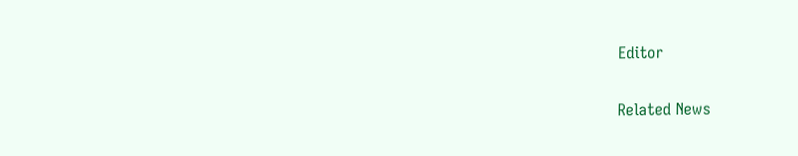Editor

Related News